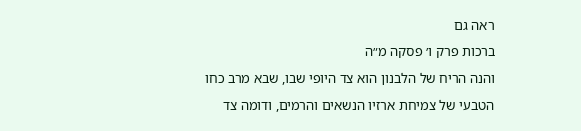ראה גם
ברכות פרק ו׳ פסקה מ״ה
והנה הריח של הלבנון הוא צד היופי שבו, שבא מרב כחו הטבעי של צמיחת ארזיו הנשאים והרמים, ודומה צד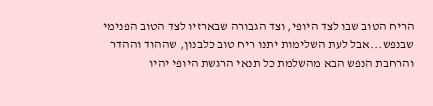הריח הטוב שבו לצד היופי, וצד הגבורה שבארזיו לצד הטוב הפנימי שבנפש...אבל לעת השלימות יתנו ריח טוב כלבנון, שההוד וההדר והרחבת הנפש הבא מהשלמת כל תנאי הרגשת היופי יהיו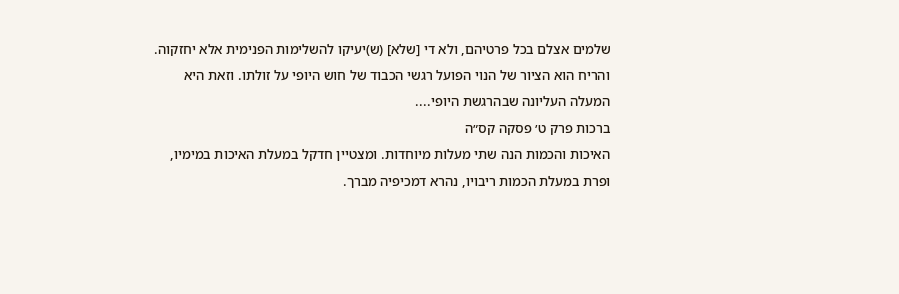שלמים אצלם בכל פרטיהם, ולא די [שלא] (ש)יעיקו להשלימות הפנימית אלא יחזקוה. והריח הוא הציור של הנוי הפועל רגשי הכבוד של חוש היופי על זולתו. וזאת היא המעלה העליונה שבהרגשת היופי....
ברכות פרק ט׳ פסקה קס״ה
האיכות והכמות הנה שתי מעלות מיוחדות. ומצטיין חדקל במעלת האיכות במימיו, ופרת במעלת הכמות ריבויו, נהרא דמכיפיה מברך.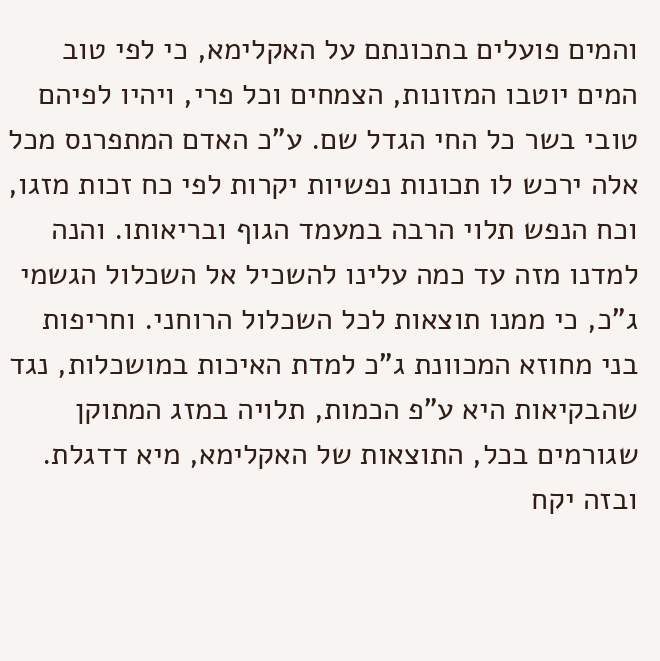והמים פועלים בתכונתם על האקלימא, כי לפי טוב המים יוטבו המזונות, הצמחים וכל פרי, ויהיו לפיהם טובי בשר כל החי הגדל שם. ע"כ האדם המתפרנס מכל אלה ירכש לו תכונות נפשיות יקרות לפי כח זכות מזגו, וכח הנפש תלוי הרבה במעמד הגוף ובריאותו. והנה למדנו מזה עד כמה עלינו להשכיל אל השכלול הגשמי ג"כ, כי ממנו תוצאות לכל השכלול הרוחני. וחריפות בני מחוזא המכוונת ג"כ למדת האיכות במושכלות, נגד שהבקיאות היא ע"פ הכמות, תלויה במזג המתוקן שגורמים בכל, התוצאות של האקלימא, מיא דדגלת. ובזה יקח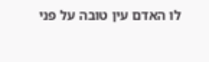לו האדם עין טובה על פני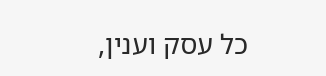כל עסק וענין,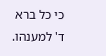כי כל ברא ד' למענהו.